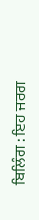ਬਿਲਿੰਗ : ਇਹ ਜਰਗ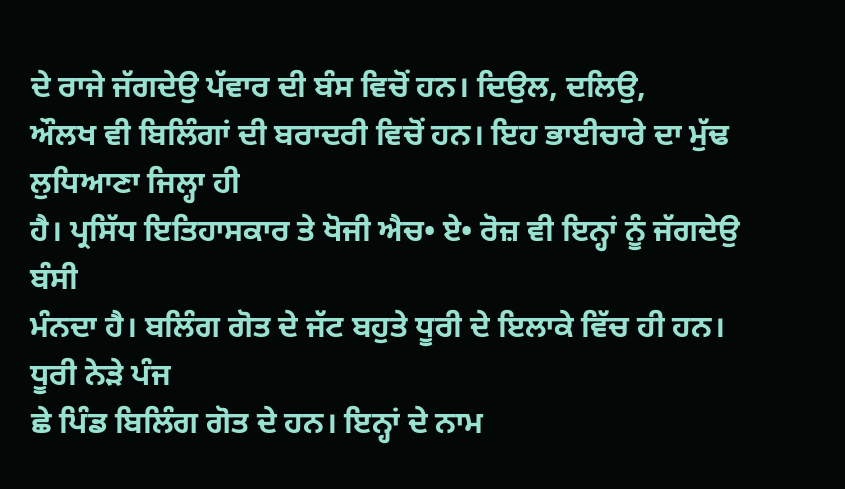ਦੇ ਰਾਜੇ ਜੱਗਦੇਉ ਪੱਵਾਰ ਦੀ ਬੰਸ ਵਿਚੋਂ ਹਨ। ਦਿਉਲ, ਦਲਿਉ,
ਔਲਖ ਵੀ ਬਿਲਿੰਗਾਂ ਦੀ ਬਰਾਦਰੀ ਵਿਚੋਂ ਹਨ। ਇਹ ਭਾਈਚਾਰੇ ਦਾ ਮੁੱਢ ਲੁਧਿਆਣਾ ਜਿਲ੍ਹਾ ਹੀ
ਹੈ। ਪ੍ਰਸਿੱਧ ਇਤਿਹਾਸਕਾਰ ਤੇ ਖੋਜੀ ਐਚ• ਏ• ਰੋਜ਼ ਵੀ ਇਨ੍ਹਾਂ ਨੂੰ ਜੱਗਦੇਉ ਬੰਸੀ
ਮੰਨਦਾ ਹੈ। ਬਲਿੰਗ ਗੋਤ ਦੇ ਜੱਟ ਬਹੁਤੇ ਧੂਰੀ ਦੇ ਇਲਾਕੇ ਵਿੱਚ ਹੀ ਹਨ। ਧੂਰੀ ਨੇੜੇ ਪੰਜ
ਛੇ ਪਿੰਡ ਬਿਲਿੰਗ ਗੋਤ ਦੇ ਹਨ। ਇਨ੍ਹਾਂ ਦੇ ਨਾਮ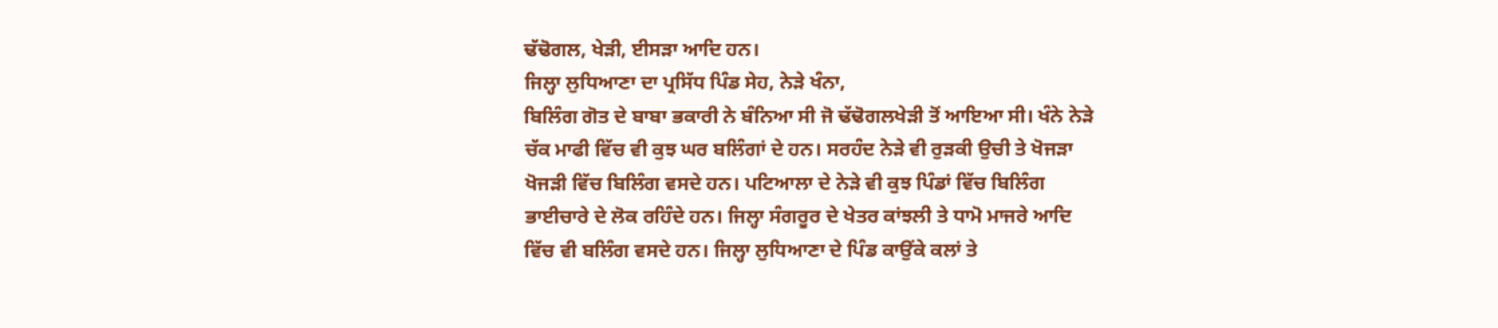ਢੱਢੋਗਲ, ਖੇੜੀ, ਈਸੜਾ ਆਦਿ ਹਨ।
ਜਿਲ੍ਹਾ ਲੁਧਿਆਣਾ ਦਾ ਪ੍ਰਸਿੱਧ ਪਿੰਡ ਸੇਹ, ਨੇੜੇ ਖੰਨਾ,
ਬਿਲਿੰਗ ਗੋਤ ਦੇ ਬਾਬਾ ਭਕਾਰੀ ਨੇ ਬੰਨਿਆ ਸੀ ਜੋ ਢੱਢੋਗਲਖੇੜੀ ਤੋਂ ਆਇਆ ਸੀ। ਖੰਨੇ ਨੇੜੇ
ਚੱਕ ਮਾਫੀ ਵਿੱਚ ਵੀ ਕੁਝ ਘਰ ਬਲਿੰਗਾਂ ਦੇ ਹਨ। ਸਰਹੰਦ ਨੇੜੇ ਵੀ ਰੁੜਕੀ ਉਚੀ ਤੇ ਖੋਜੜਾ
ਖੋਜੜੀ ਵਿੱਚ ਬਿਲਿੰਗ ਵਸਦੇ ਹਨ। ਪਟਿਆਲਾ ਦੇ ਨੇੜੇ ਵੀ ਕੁਝ ਪਿੰਡਾਂ ਵਿੱਚ ਬਿਲਿੰਗ
ਭਾਈਚਾਰੇ ਦੇ ਲੋਕ ਰਹਿੰਦੇ ਹਨ। ਜਿਲ੍ਹਾ ਸੰਗਰੂਰ ਦੇ ਖੇਤਰ ਕਾਂਝਲੀ ਤੇ ਧਾਮੋ ਮਾਜਰੇ ਆਦਿ
ਵਿੱਚ ਵੀ ਬਲਿੰਗ ਵਸਦੇ ਹਨ। ਜਿਲ੍ਹਾ ਲੁਧਿਆਣਾ ਦੇ ਪਿੰਡ ਕਾਉਂਕੇ ਕਲਾਂ ਤੇ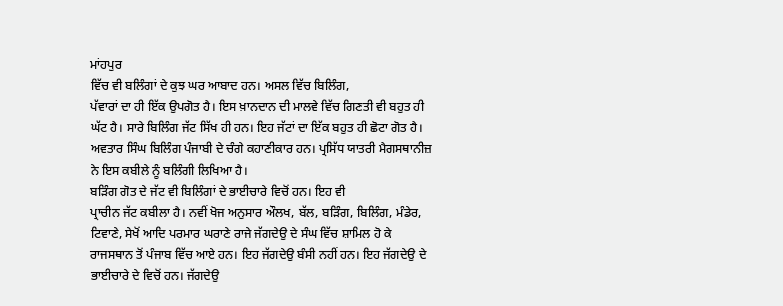ਮਾਂਹਪੁਰ
ਵਿੱਚ ਵੀ ਬਲਿੰਗਾਂ ਦੇ ਕੁਝ ਘਰ ਆਬਾਦ ਹਨ। ਅਸਲ ਵਿੱਚ ਬਿਲਿੰਗ,
ਪੱਵਾਰਾਂ ਦਾ ਹੀ ਇੱਕ ਉਪਗੋਤ ਹੈ। ਇਸ ਖ਼ਾਨਦਾਨ ਦੀ ਮਾਲਵੇ ਵਿੱਚ ਗਿਣਤੀ ਵੀ ਬਹੁਤ ਹੀ
ਘੱਟ ਹੈ। ਸਾਰੇ ਬਿਲਿੰਗ ਜੱਟ ਸਿੱਖ ਹੀ ਹਨ। ਇਹ ਜੱਟਾਂ ਦਾ ਇੱਕ ਬਹੁਤ ਹੀ ਛੋਟਾ ਗੋਤ ਹੈ।
ਅਵਤਾਰ ਸਿੰਘ ਬਿਲਿੰਗ ਪੰਜਾਬੀ ਦੇ ਚੰਗੇ ਕਹਾਣੀਕਾਰ ਹਨ। ਪ੍ਰਸਿੱਧ ਯਾਤਰੀ ਮੈਗਸਥਾਨੀਜ਼
ਨੇ ਇਸ ਕਬੀਲੇ ਨੂੰ ਬਲਿੰਗੀ ਲਿਖਿਆ ਹੈ।
ਬੜਿੰਗ ਗੋਤ ਦੇ ਜੱਟ ਵੀ ਬਿਲਿੰਗਾਂ ਦੇ ਭਾਈਚਾਰੇ ਵਿਚੋਂ ਹਨ। ਇਹ ਵੀ
ਪ੍ਰਾਚੀਨ ਜੱਟ ਕਬੀਲਾ ਹੈ। ਨਵੀਂ ਖੋਜ ਅਨੁਸਾਰ ਔਲਖ, ਬੱਲ, ਬੜਿੰਗ, ਬਿਲਿੰਗ, ਮੰਡੇਰ,
ਟਿਵਾਣੇ, ਸੇਖੋਂ ਆਦਿ ਪਰਮਾਰ ਘਰਾਣੇ ਰਾਜੇ ਜੱਗਦੇਉ ਦੇ ਸੰਘ ਵਿੱਚ ਸ਼ਾਮਿਲ ਹੋ ਕੇ
ਰਾਜਸਥਾਨ ਤੋਂ ਪੰਜਾਬ ਵਿੱਚ ਆਏ ਹਨ। ਇਹ ਜੱਗਦੇਉ ਬੰਸੀ ਨਹੀਂ ਹਨ। ਇਹ ਜੱਗਦੇਉ ਦੇ
ਭਾਈਚਾਰੇ ਦੇ ਵਿਚੋਂ ਹਨ। ਜੱਗਦੇਉ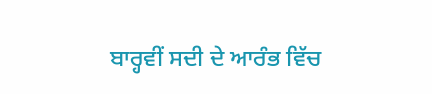ਬਾਰ੍ਹਵੀਂ ਸਦੀ ਦੇ ਆਰੰਭ ਵਿੱਚ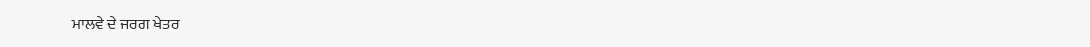ਮਾਲਵੇ ਦੇ ਜਰਗ ਖੇਤਰ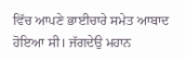ਵਿੱਚ ਆਪਣੇ ਭਾਈਚਾਰੇ ਸਮੇਤ ਆਬਾਦ ਹੋਇਆ ਸੀ। ਜੱਗਦੇਉ ਮਹਾਨ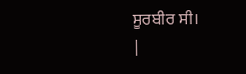ਸੂਰਬੀਰ ਸੀ।
|